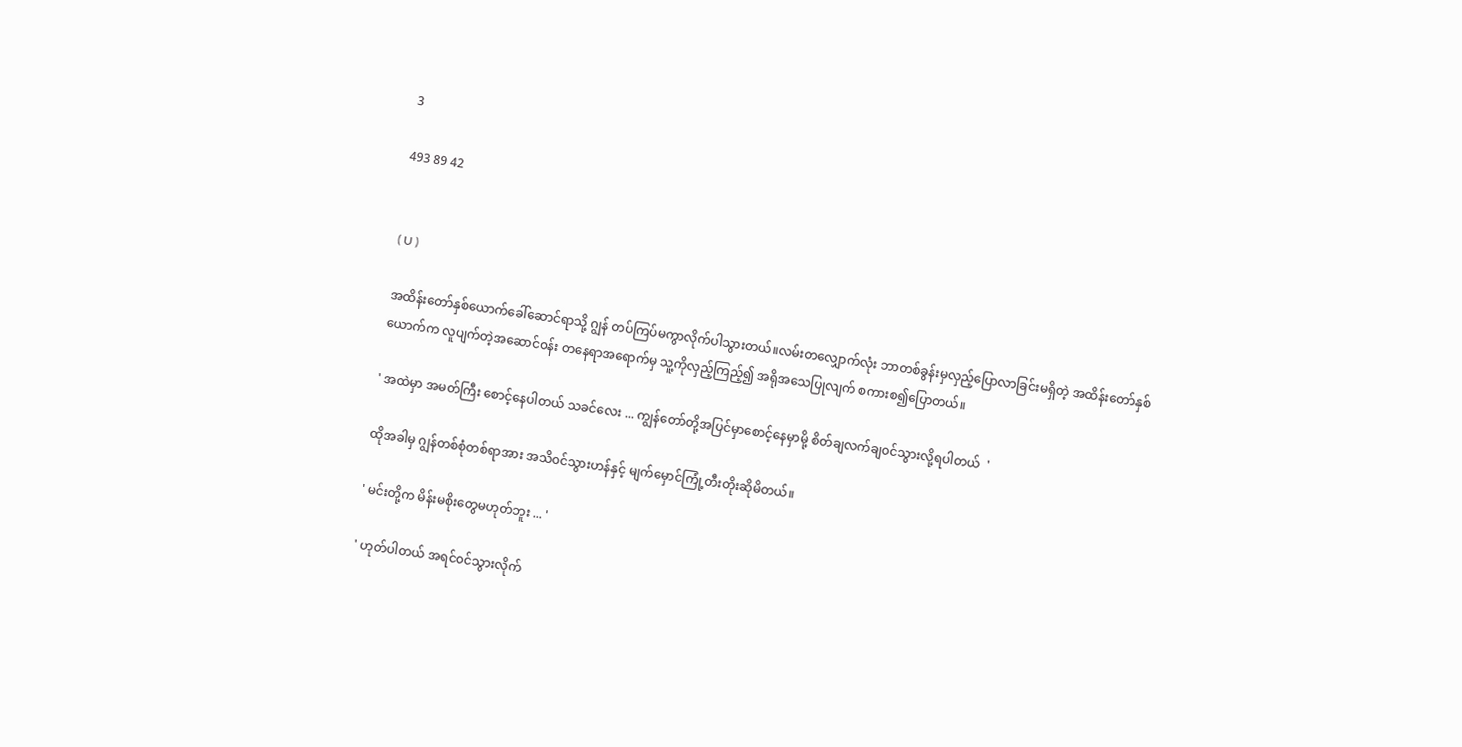3

493 89 42


( U )

အထိန်းတော်နှစ်ယောက်ခေါ်ဆောင်ရာသို့ ဂျွန် တပ်ကြပ်မကွာလိုက်ပါသွားတယ်။လမ်းတလျှောက်လုံး ဘာတစ်ခွန်းမှလှည့်ပြောလာခြင်းမရှိတဲ့ အထိန်းတော်နှစ်ယောက်က လူပျက်တဲ့အဆောင်၀န်း တနေရာအရောက်မှ သူ့ကိုလှည့်ကြည့်၍ အရိုအသေပြုလျက် စကားစ၍ပြောတယ်။

' အထဲမှာ အမတ်ကြီး စောင့်နေပါတယ် သခင်လေး ... ကျွန်တော်တို့အပြင်မှာစောင့်နေမှာမို့ စိတ်ချလက်ချ၀င်သွားလို့ရပါတယ်  '

ထိုအခါမှ ဂျွန်တစ်စုံတစ်ရာအား အသိ၀င်သွားဟန်နှင့် မျက်မှောင်ကြုံ့တီးတိုးဆိုမိတယ်။

' မင်းတို့က မိန်းမစိုးတွေမဟုတ်ဘူး ... '

' ဟုတ်ပါတယ် အရင်၀င်သွားလိုက်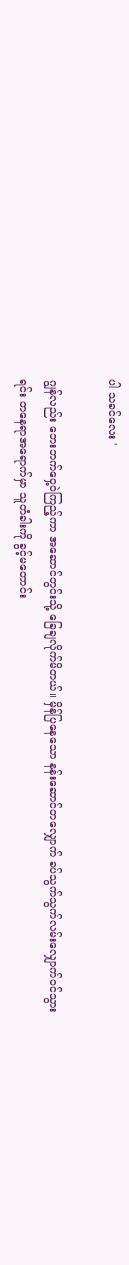ပါ သခင်လေး '

ဂျွန်လည်း ဘေးဘက်ဝှေ့ဝဲကြည့်ကာ အဆောင်တွင်းသို့ ခြေချလိုက်မိတယ်။ မှိန်ပြနေသော နန်းဆောင်တလျှောက် ခပ်သွက်သွက်လမ်းလျှောက်၀င်သွားရင်း တနေရာအရောက်မှာ သူတံခါးကို ခွင့်မတောင်း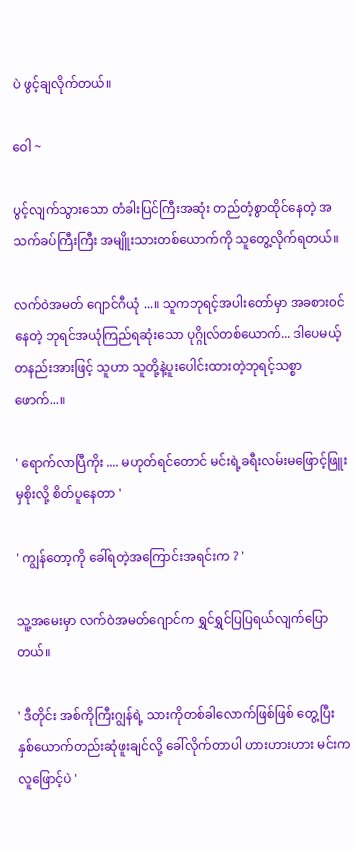ပဲ ဖွင့်ချလိုက်တယ်။

ဝေါ ~

ပွင့်လျက်သွားသော တံခါးပြင်ကြီးအဆုံး တည်တံ့စွာထိုင်နေတဲ့ အသက်ခပ်ကြီးကြီး အမျိူးသားတစ်ယောက်ကို သူတွေ့လိုက်ရတယ်။

လက်ဝဲအမတ် ဂျောင်ဂီယုံ ...။ သူကဘုရင့်အပါးတော်မှာ အခစား၀င်နေတဲ့ ဘုရင်အယုံကြည်ရဆုံးသော ပုဂ္ဂိုလ်တစ်ယောက်... ဒါပေမယ့် တနည်းအားဖြင့် သူဟာ သူတို့နဲ့ပူးပေါင်းထားတဲ့ဘုရင့်သစ္စာဖောက်...။

' ရောက်လာပြီကိုး .... မဟုတ်ရင်တောင် မင်းရဲ့ခရီးလမ်းမဖြောင့်ဖြူးမှစိုးလို့ စိတ်ပူနေတာ '

' ကျွန်တော့ကို ခေါ်ရတဲ့အကြောင်းအရင်းက ? '

သူ့အမေးမှာ လက်ဝဲအမတ်ဂျောင်က ရွှင်ရွှင်ပြပြရယ်လျက်ပြောတယ်။

' ဒီတိုင်း အစ်ကိုကြီးဂျွန်ရဲ့ သားကိုတစ်ခါလောက်ဖြစ်ဖြစ် တွေ့ပြီး နှစ်ယောက်တည်းဆုံဖူးချင်လို့ ခေါ်လိုက်တာပါ ဟားဟားဟား မင်းက လူဖြောင့်ပဲ '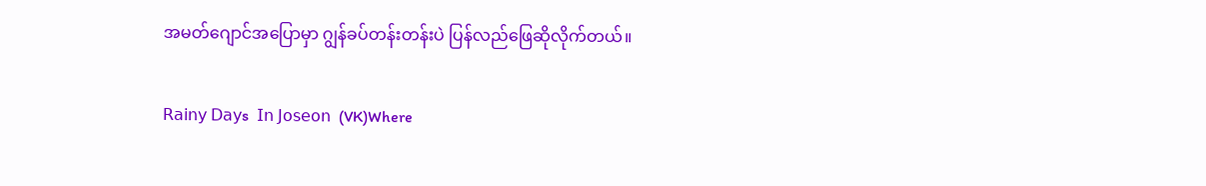အမတ်ဂျောင်အပြောမှာ ဂျွန်ခပ်တန်းတန်းပဲ ပြန်လည်ဖြေဆိုလိုက်တယ်။

𝖱𝖺𝗂𝗇𝗒 𝖣𝖺𝗒s  𝖨𝗇 𝖩𝗈𝗌𝖾𝗈𝗇  (VK)Where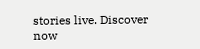stories live. Discover now